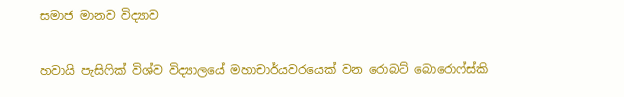සමාජ මානව විද්‍යාව

හවායි පැසිෆික් විශ්ව විද්‍යාලයේ මහාචාර්යවරයෙක් වන රොබට් බොරොෆ්ස්කි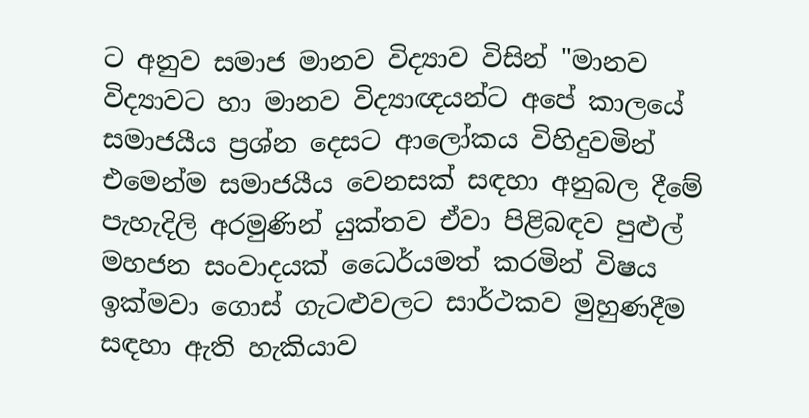ට අනුව සමාජ මානව විද්‍යාව විසින් "මානව විද්‍යාවට හා මානව විද්‍යාඥයන්ට අපේ කාලයේ සමාජයීය ප්‍රශ්න දෙසට ආලෝකය විහිදුවමින් එමෙන්ම සමාජයීය වෙනසක් සඳහා අනුබල දීමේ පැහැදිලි අරමුණින් යුක්තව ඒවා පිළිබඳව පුළුල් මහජන සංවාදයක් ධෛර්යමත් කරමින් විෂය ඉක්මවා ගොස් ගැටළුවලට සාර්ථකව මුහුණදීම සඳහා ඇති හැකියාව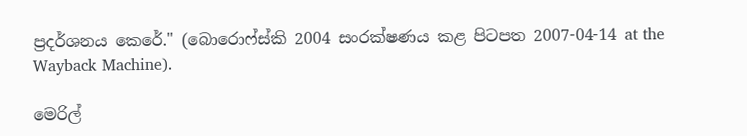ප්‍රදර්ශනය කෙරේ." (බොරොෆ්ස්කි 2004 සංරක්ෂණය කළ පිටපත 2007-04-14 at the Wayback Machine).

මෙරිල්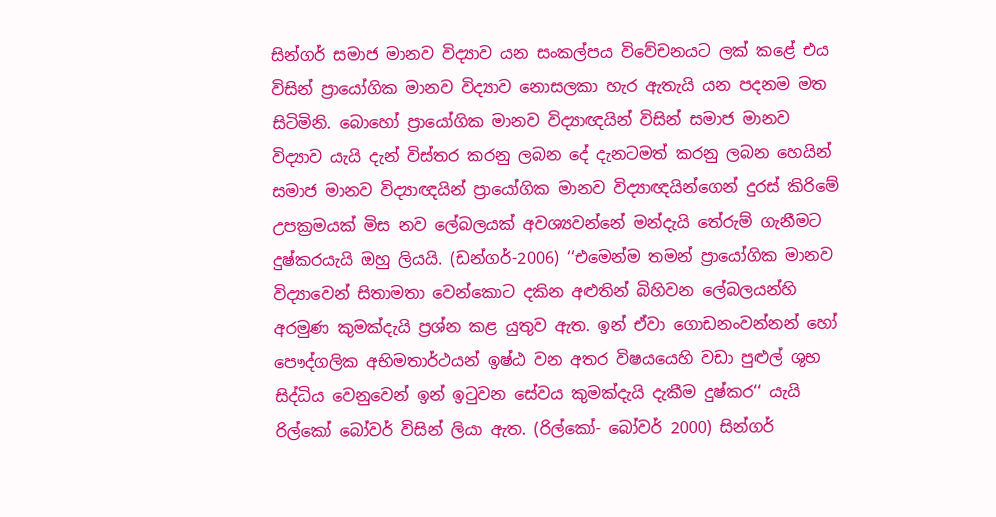සින්ගර් සමාජ මානව විද්‍යාව යන සංකල්පය විවේචනයට ලක් කළේ එය විසින් ප්‍රායෝගික මානව විද්‍යාව නොසලකා හැර ඇතැයි යන පදනම මත සිටිමිනි. බොහෝ ප්‍රායෝගික මානව විද්‍යාඥයින් විසින් සමාජ මානව විද්‍යාව යැයි දැන් විස්තර කරනු ලබන දේ දැනටමත් කරනු ලබන හෙයින් සමාජ මානව විද්‍යාඥයින් ප්‍රායෝගික මානව විද්‍යාඥයින්ගෙන් දුරස් කිරිමේ උපක්‍රමයක් මිස නව ලේබලයක් අවශ්‍යවන්නේ මන්දැයි තේරුම් ගැනීමට දුෂ්කරයැයි ඔහු ලියයි. (ඩන්ගර්-2006) ‘‘එමෙන්ම තමන් ප්‍රායෝගික මානව විද්‍යාවෙන් සිතාමතා වෙන්කොට දකින අළුතින් බිහිවන ලේබලයන්හි අරමුණ කුමක්දැයි ප්‍රශ්න කළ යුතුව ඇත. ඉන් ඒවා ගොඩනංවන්නන් හෝ පෞද්ගලික අභිමතාර්ථයන් ඉෂ්ඨ වන අතර විෂයයෙහි වඩා පුළුල් ශුභ සිද්ධිය වෙනුවෙන් ඉන් ඉටුවන සේවය කුමක්දැයි දැකීම දුෂ්කර‘‘ යැයි රිල්කෝ බෝවර් විසින් ලියා ඇත. (රිල්කෝ- බෝවර් 2000) සින්ගර්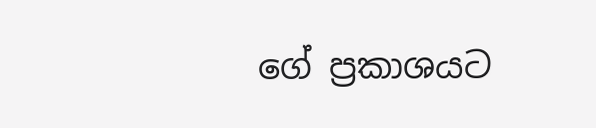ගේ ප්‍රකාශයට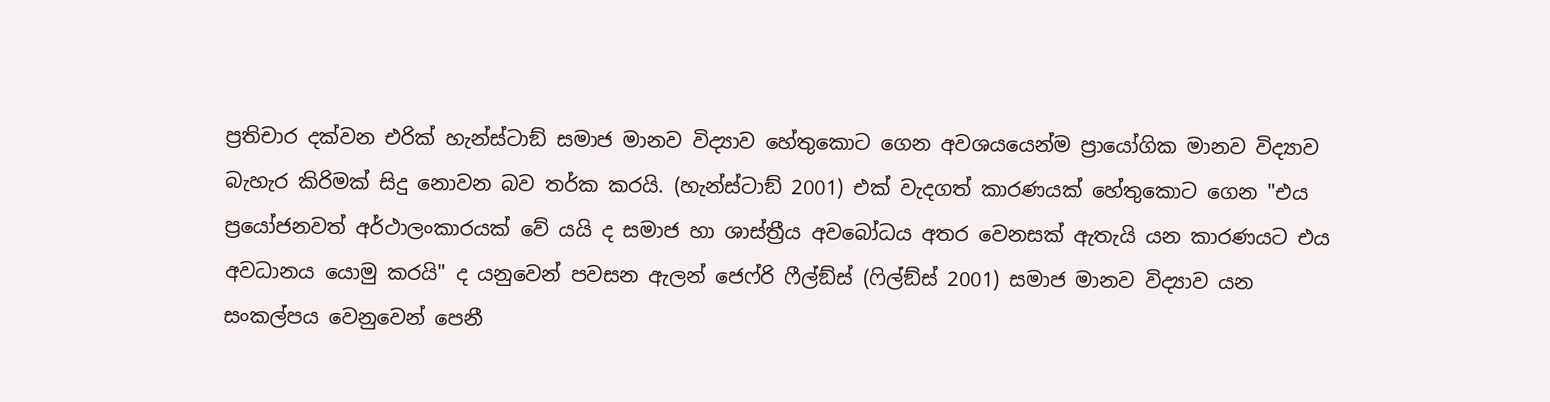ප්‍රතිචාර දක්වන එරික් හැන්ස්ටාඞ් සමාජ මානව විද්‍යාව හේතුකොට ගෙන අවශයයෙන්ම ප්‍රායෝගික මානව විද්‍යාව බැහැර කිරිමක් සිදු නොවන බව තර්ක කරයි. (හැන්ස්ටාඞ් 2001) එක් වැදගත් කාරණයක් හේතුකොට ගෙන "එය ප්‍රයෝජනවත් අර්ථාලංකාරයක් වේ යයි ද සමාජ හා ශාස්ත්‍රීය අවබෝධය අතර වෙනසක් ඇතැයි යන කාරණයට එය අවධානය යොමු කරයි" ද යනුවෙන් පවසන ඇලන් ජෙෆ්රි ෆීල්ඞ්ස් (ෆිල්ඞ්ස් 2001) සමාජ මානව විද්‍යාව යන සංකල්පය වෙනුවෙන් පෙනී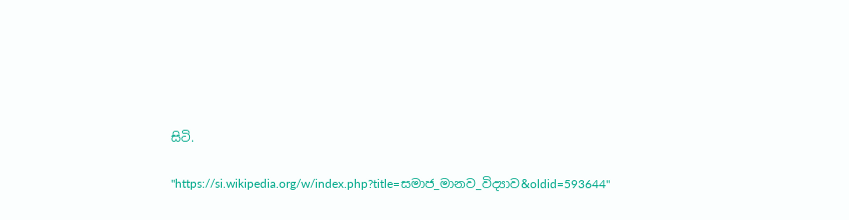සිටි.

"https://si.wikipedia.org/w/index.php?title=සමාජ_මානව_විද්‍යාව&oldid=593644"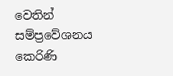වෙතින් සම්ප්‍රවේශනය කෙරිණි